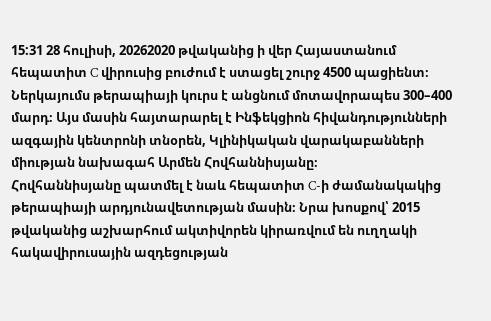15:31 28 հուլիսի, 20262020 թվականից ի վեր Հայաստանում հեպատիտ C վիրուսից բուժում է ստացել շուրջ 4500 պացիենտ։ Ներկայումս թերապիայի կուրս է անցնում մոտավորապես 300–400 մարդ։ Այս մասին հայտարարել է Ինֆեկցիոն հիվանդությունների ազգային կենտրոնի տնօրեն, Կլինիկական վարակաբանների միության նախագահ Արմեն Հովհաննիսյանը։
Հովհաննիսյանը պատմել է նաև հեպատիտ C-ի ժամանակակից թերապիայի արդյունավետության մասին։ Նրա խոսքով՝ 2015 թվականից աշխարհում ակտիվորեն կիրառվում են ուղղակի հակավիրուսային ազդեցության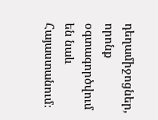դեղամիջոցներ, որոնք օգտագործվում են նաև Հայաստանում։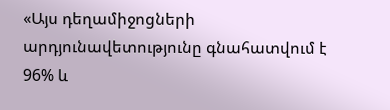«Այս դեղամիջոցների արդյունավետությունը գնահատվում է 96% և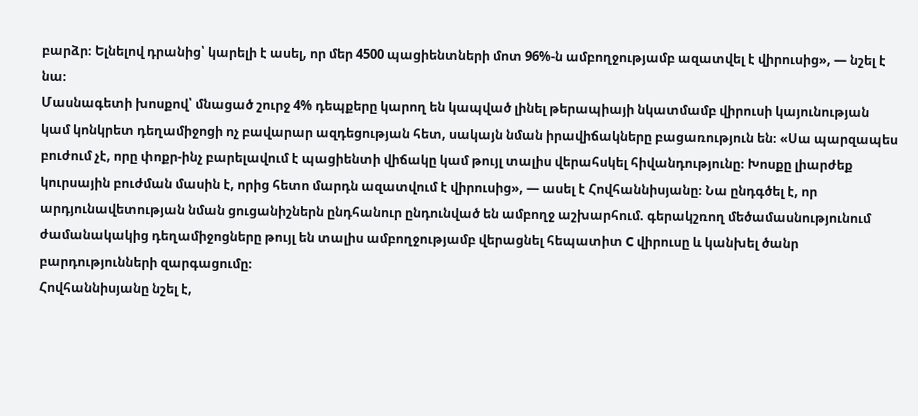բարձր։ Ելնելով դրանից՝ կարելի է ասել, որ մեր 4500 պացիենտների մոտ 96%-ն ամբողջությամբ ազատվել է վիրուսից», — նշել է նա։
Մասնագետի խոսքով՝ մնացած շուրջ 4% դեպքերը կարող են կապված լինել թերապիայի նկատմամբ վիրուսի կայունության կամ կոնկրետ դեղամիջոցի ոչ բավարար ազդեցության հետ, սակայն նման իրավիճակները բացառություն են։ «Սա պարզապես բուժում չէ, որը փոքր-ինչ բարելավում է պացիենտի վիճակը կամ թույլ տալիս վերահսկել հիվանդությունը։ Խոսքը լիարժեք կուրսային բուժման մասին է, որից հետո մարդն ազատվում է վիրուսից», — ասել է Հովհաննիսյանը։ Նա ընդգծել է, որ արդյունավետության նման ցուցանիշներն ընդհանուր ընդունված են ամբողջ աշխարհում. գերակշռող մեծամասնությունում ժամանակակից դեղամիջոցները թույլ են տալիս ամբողջությամբ վերացնել հեպատիտ C վիրուսը և կանխել ծանր բարդությունների զարգացումը։
Հովհաննիսյանը նշել է,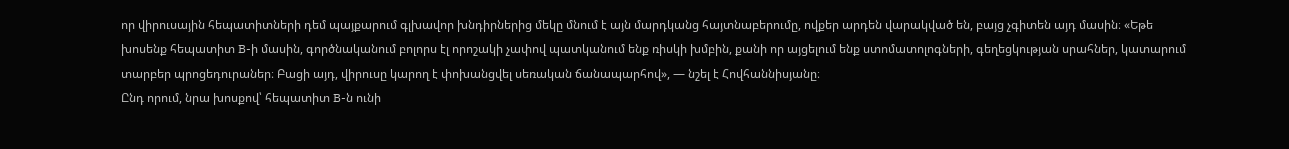որ վիրուսային հեպատիտների դեմ պայքարում գլխավոր խնդիրներից մեկը մնում է այն մարդկանց հայտնաբերումը, ովքեր արդեն վարակված են, բայց չգիտեն այդ մասին։ «Եթե խոսենք հեպատիտ B-ի մասին, գործնականում բոլորս էլ որոշակի չափով պատկանում ենք ռիսկի խմբին, քանի որ այցելում ենք ստոմատոլոգների, գեղեցկության սրահներ, կատարում տարբեր պրոցեդուրաներ։ Բացի այդ, վիրուսը կարող է փոխանցվել սեռական ճանապարհով», — նշել է Հովհաննիսյանը։
Ընդ որում, նրա խոսքով՝ հեպատիտ B-ն ունի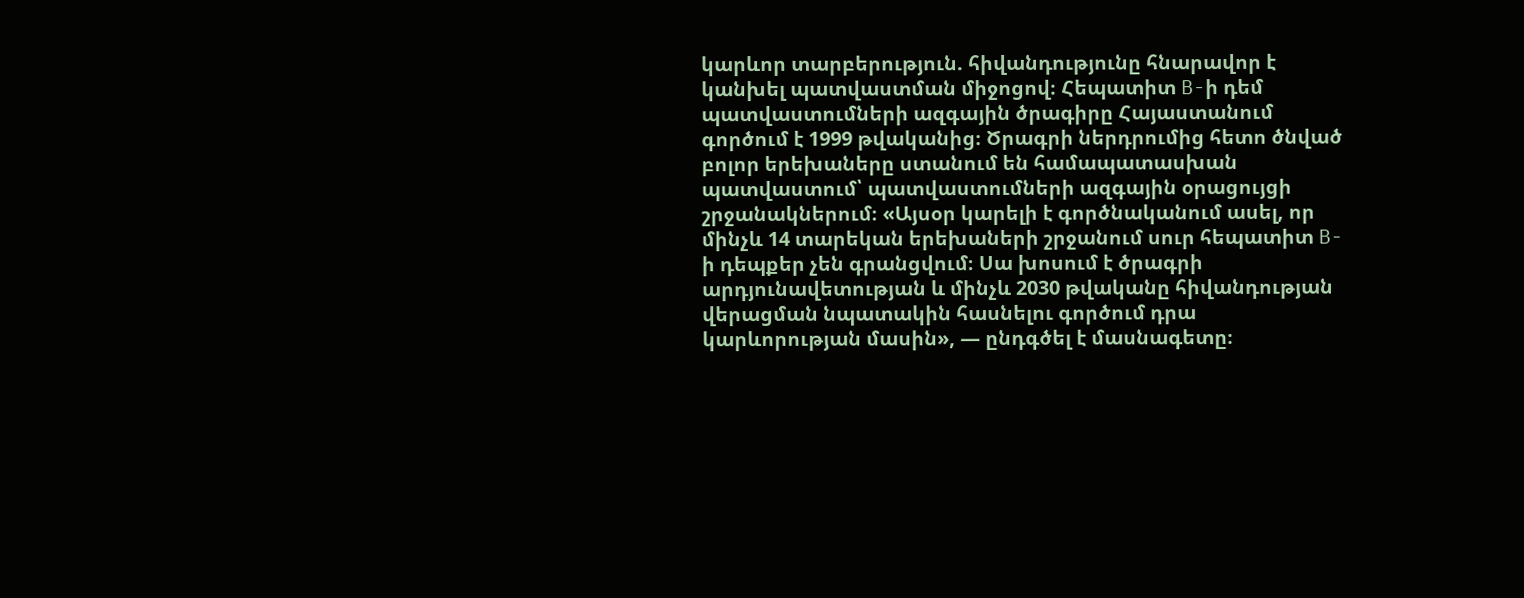կարևոր տարբերություն. հիվանդությունը հնարավոր է կանխել պատվաստման միջոցով։ Հեպատիտ B-ի դեմ պատվաստումների ազգային ծրագիրը Հայաստանում գործում է 1999 թվականից։ Ծրագրի ներդրումից հետո ծնված բոլոր երեխաները ստանում են համապատասխան պատվաստում՝ պատվաստումների ազգային օրացույցի շրջանակներում։ «Այսօր կարելի է գործնականում ասել, որ մինչև 14 տարեկան երեխաների շրջանում սուր հեպատիտ B-ի դեպքեր չեն գրանցվում։ Սա խոսում է ծրագրի արդյունավետության և մինչև 2030 թվականը հիվանդության վերացման նպատակին հասնելու գործում դրա կարևորության մասին», — ընդգծել է մասնագետը։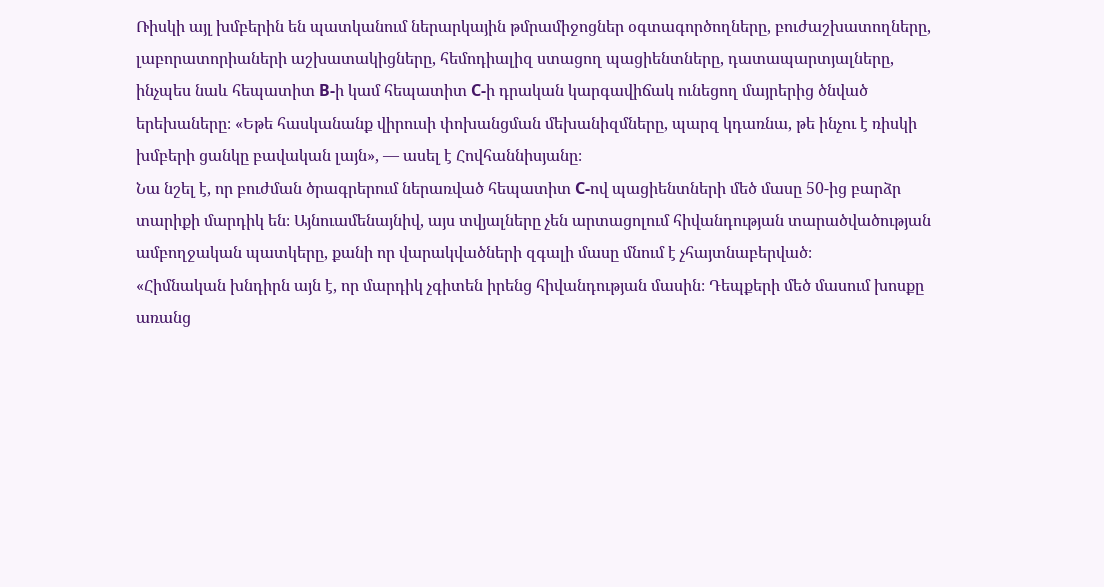Ռիսկի այլ խմբերին են պատկանում ներարկային թմրամիջոցներ օգտագործողները, բուժաշխատողները, լաբորատորիաների աշխատակիցները, հեմոդիալիզ ստացող պացիենտները, դատապարտյալները, ինչպես նաև հեպատիտ B-ի կամ հեպատիտ C-ի դրական կարգավիճակ ունեցող մայրերից ծնված երեխաները։ «Եթե հասկանանք վիրուսի փոխանցման մեխանիզմները, պարզ կդառնա, թե ինչու է ռիսկի խմբերի ցանկը բավական լայն», — ասել է Հովհաննիսյանը։
Նա նշել է, որ բուժման ծրագրերում ներառված հեպատիտ C-ով պացիենտների մեծ մասը 50-ից բարձր տարիքի մարդիկ են։ Այնուամենայնիվ, այս տվյալները չեն արտացոլում հիվանդության տարածվածության ամբողջական պատկերը, քանի որ վարակվածների զգալի մասը մնում է չհայտնաբերված։
«Հիմնական խնդիրն այն է, որ մարդիկ չգիտեն իրենց հիվանդության մասին։ Դեպքերի մեծ մասում խոսքը առանց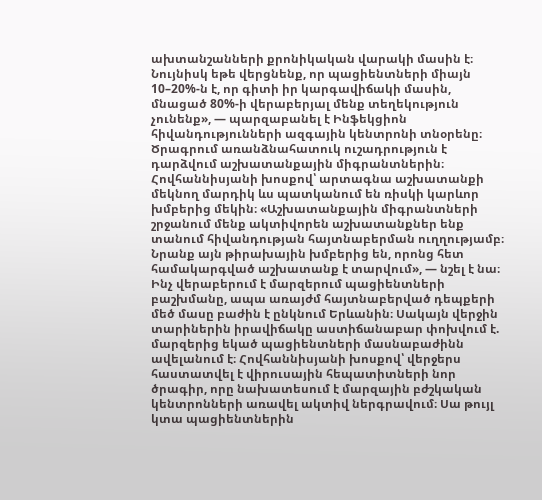ախտանշանների քրոնիկական վարակի մասին է։ Նույնիսկ եթե վերցնենք, որ պացիենտների միայն 10–20%-ն է, որ գիտի իր կարգավիճակի մասին, մնացած 80%-ի վերաբերյալ մենք տեղեկություն չունենք», — պարզաբանել է Ինֆեկցիոն հիվանդությունների ազգային կենտրոնի տնօրենը։
Ծրագրում առանձնահատուկ ուշադրություն է դարձվում աշխատանքային միգրանտներին։ Հովհաննիսյանի խոսքով՝ արտագնա աշխատանքի մեկնող մարդիկ ևս պատկանում են ռիսկի կարևոր խմբերից մեկին։ «Աշխատանքային միգրանտների շրջանում մենք ակտիվորեն աշխատանքներ ենք տանում հիվանդության հայտնաբերման ուղղությամբ։ Նրանք այն թիրախային խմբերից են, որոնց հետ համակարգված աշխատանք է տարվում», — նշել է նա։
Ինչ վերաբերում է մարզերում պացիենտների բաշխմանը, ապա առայժմ հայտնաբերված դեպքերի մեծ մասը բաժին է ընկնում Երևանին։ Սակայն վերջին տարիներին իրավիճակը աստիճանաբար փոխվում է. մարզերից եկած պացիենտների մասնաբաժինն ավելանում է։ Հովհաննիսյանի խոսքով՝ վերջերս հաստատվել է վիրուսային հեպատիտների նոր ծրագիր, որը նախատեսում է մարզային բժշկական կենտրոնների առավել ակտիվ ներգրավում։ Սա թույլ կտա պացիենտներին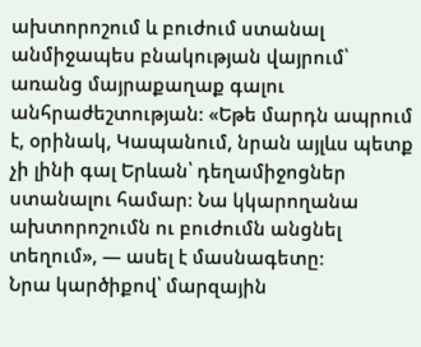ախտորոշում և բուժում ստանալ անմիջապես բնակության վայրում՝ առանց մայրաքաղաք գալու անհրաժեշտության։ «Եթե մարդն ապրում է, օրինակ, Կապանում, նրան այլևս պետք չի լինի գալ Երևան՝ դեղամիջոցներ ստանալու համար։ Նա կկարողանա ախտորոշումն ու բուժումն անցնել տեղում», — ասել է մասնագետը։
Նրա կարծիքով՝ մարզային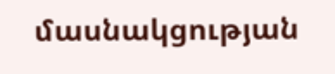մասնակցության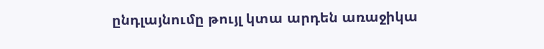ընդլայնումը թույլ կտա արդեն առաջիկա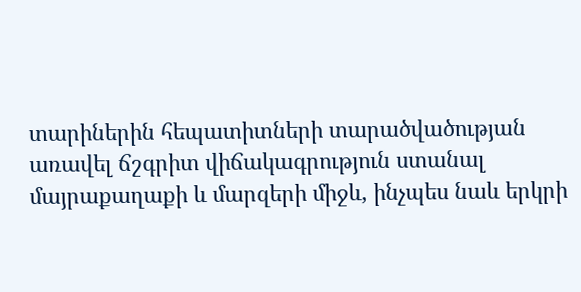տարիներին հեպատիտների տարածվածության առավել ճշգրիտ վիճակագրություն ստանալ մայրաքաղաքի և մարզերի միջև, ինչպես նաև երկրի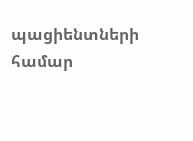պացիենտների համար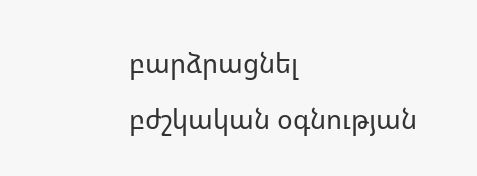բարձրացնել բժշկական օգնության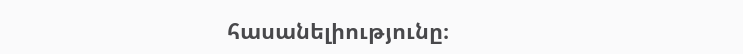հասանելիությունը։